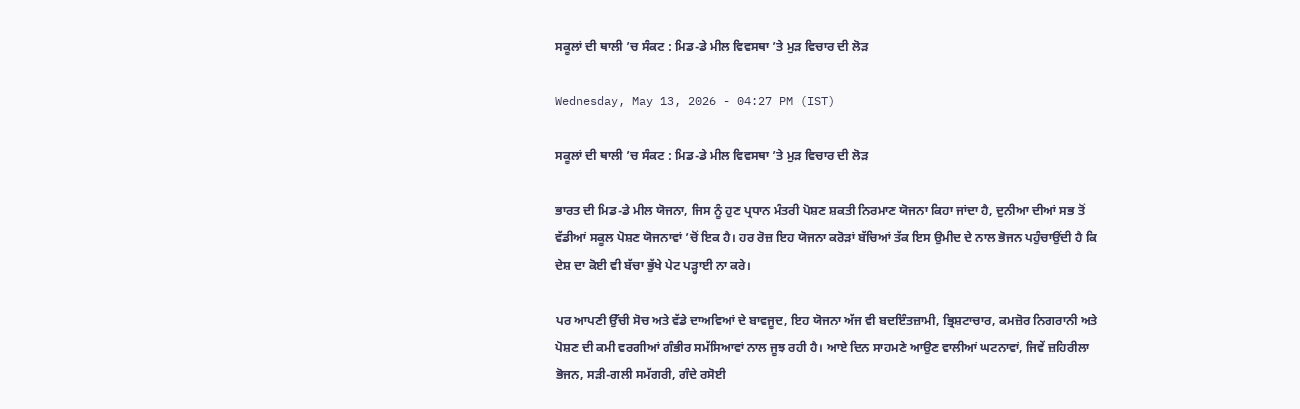ਸਕੂਲਾਂ ਦੀ ਥਾਲੀ ’ਚ ਸੰਕਟ : ਮਿਡ-ਡੇ ਮੀਲ ਵਿਵਸਥਾ ’ਤੇ ਮੁੜ ਵਿਚਾਰ ਦੀ ਲੋੜ

Wednesday, May 13, 2026 - 04:27 PM (IST)

ਸਕੂਲਾਂ ਦੀ ਥਾਲੀ ’ਚ ਸੰਕਟ : ਮਿਡ-ਡੇ ਮੀਲ ਵਿਵਸਥਾ ’ਤੇ ਮੁੜ ਵਿਚਾਰ ਦੀ ਲੋੜ

ਭਾਰਤ ਦੀ ਮਿਡ-ਡੇ ਮੀਲ ਯੋਜਨਾ, ਜਿਸ ਨੂੰ ਹੁਣ ਪ੍ਰਧਾਨ ਮੰਤਰੀ ਪੋਸ਼ਣ ਸ਼ਕਤੀ ਨਿਰਮਾਣ ਯੋਜਨਾ ਕਿਹਾ ਜਾਂਦਾ ਹੈ, ਦੁਨੀਆ ਦੀਆਂ ਸਭ ਤੋਂ ਵੱਡੀਆਂ ਸਕੂਲ ਪੋਸ਼ਣ ਯੋਜਨਾਵਾਂ ’ਚੋਂ ਇਕ ਹੈ। ਹਰ ਰੋਜ਼ ਇਹ ਯੋਜਨਾ ਕਰੋੜਾਂ ਬੱਚਿਆਂ ਤੱਕ ਇਸ ਉਮੀਦ ਦੇ ਨਾਲ ਭੋਜਨ ਪਹੁੰਚਾਉਂਦੀ ਹੈ ਕਿ ਦੇਸ਼ ਦਾ ਕੋਈ ਵੀ ਬੱਚਾ ਭੁੱਖੇ ਪੇਟ ਪੜ੍ਹਾਈ ਨਾ ਕਰੇ।

ਪਰ ਆਪਣੀ ਉੱਚੀ ਸੋਚ ਅਤੇ ਵੱਡੇ ਦਾਅਵਿਆਂ ਦੇ ਬਾਵਜੂਦ, ਇਹ ਯੋਜਨਾ ਅੱਜ ਵੀ ਬਦਇੰਤਜ਼ਾਮੀ, ਭ੍ਰਿਸ਼ਟਾਚਾਰ, ਕਮਜ਼ੋਰ ਨਿਗਰਾਨੀ ਅਤੇ ਪੋਸ਼ਣ ਦੀ ਕਮੀ ਵਰਗੀਆਂ ਗੰਭੀਰ ਸਮੱਸਿਆਵਾਂ ਨਾਲ ਜੂਝ ਰਹੀ ਹੈ। ਆਏ ਦਿਨ ਸਾਹਮਣੇ ਆਉਣ ਵਾਲੀਆਂ ਘਟਨਾਵਾਂ, ਜਿਵੇਂ ਜ਼ਹਿਰੀਲਾ ਭੋਜਨ, ਸੜੀ-ਗਲੀ ਸਮੱਗਰੀ, ਗੰਦੇ ਰਸੋਈ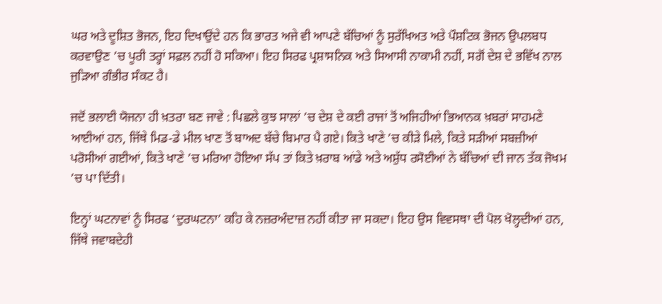ਘਰ ਅਤੇ ਦੂਸ਼ਿਤ ਭੋਜਨ, ਇਹ ਦਿਖਾਉਂਦੇ ਹਨ ਕਿ ਭਾਰਤ ਅਜੇ ਵੀ ਆਪਣੇ ਬੱਚਿਆਂ ਨੂੰ ਸੁਰੱਖਿਅਤ ਅਤੇ ਪੌਸ਼ਟਿਕ ਭੋਜਨ ਉਪਲਬਧ ਕਰਵਾਉਣ ’ਚ ਪੂਰੀ ਤਰ੍ਹਾਂ ਸਫ਼ਲ ਨਹੀਂ ਹੋ ਸਕਿਆ। ਇਹ ਸਿਰਫ ਪ੍ਰਸ਼ਾਸਨਿਕ ਅਤੇ ਸਿਆਸੀ ਨਾਕਾਮੀ ਨਹੀਂ, ਸਗੋਂ ਦੇਸ਼ ਦੇ ਭਵਿੱਖ ਨਾਲ ਜੁੜਿਆ ਗੰਭੀਰ ਸੰਕਟ ਹੈ।

ਜਦੋਂ ਭਲਾਈ ਯੋਜਨਾ ਹੀ ਖ਼ਤਰਾ ਬਣ ਜਾਵੇ : ਪਿਛਲੇ ਕੁਝ ਸਾਲਾਂ ’ਚ ਦੇਸ਼ ਦੇ ਕਈ ਰਾਜਾਂ ਤੋਂ ਅਜਿਹੀਆਂ ਭਿਆਨਕ ਖ਼ਬਰਾਂ ਸਾਹਮਣੇ ਆਈਆਂ ਹਨ, ਜਿੱਥੇ ਮਿਡ-ਡੇ ਮੀਲ ਖਾਣ ਤੋਂ ਬਾਅਦ ਬੱਚੇ ਬਿਮਾਰ ਪੈ ਗਏ। ਕਿਤੇ ਖਾਣੇ ’ਚ ਕੀੜੇ ਮਿਲੇ, ਕਿਤੇ ਸੜੀਆਂ ਸਬਜ਼ੀਆਂ ਪਰੋਸੀਆਂ ਗਈਆਂ, ਕਿਤੇ ਖਾਣੇ ’ਚ ਮਰਿਆ ਹੋਇਆ ਸੱਪ ਤਾਂ ਕਿਤੇ ਖ਼ਰਾਬ ਆਂਡੇ ਅਤੇ ਅਸ਼ੁੱਧ ਰਸੋਈਆਂ ਨੇ ਬੱਚਿਆਂ ਦੀ ਜਾਨ ਤੱਕ ਜੋਖਮ ’ਚ ਪਾ ਦਿੱਤੀ।

ਇਨ੍ਹਾਂ ਘਟਨਾਵਾਂ ਨੂੰ ਸਿਰਫ ‘ਦੁਰਘਟਨਾ’ ਕਹਿ ਕੇ ਨਜ਼ਰਅੰਦਾਜ਼ ਨਹੀਂ ਕੀਤਾ ਜਾ ਸਕਦਾ। ਇਹ ਉਸ ਵਿਵਸਥਾ ਦੀ ਪੋਲ ਖੋਲ੍ਹਦੀਆਂ ਹਨ, ਜਿੱਥੇ ਜਵਾਬਦੇਹੀ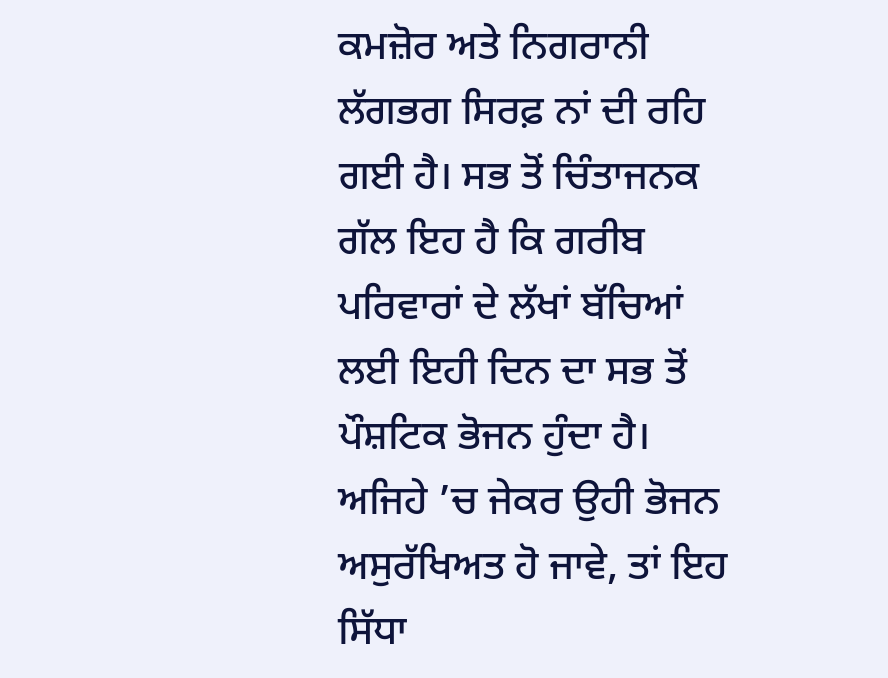ਕਮਜ਼ੋਰ ਅਤੇ ਨਿਗਰਾਨੀ ਲੱਗਭਗ ਸਿਰਫ਼ ਨਾਂ ਦੀ ਰਹਿ ਗਈ ਹੈ। ਸਭ ਤੋਂ ਚਿੰਤਾਜਨਕ ਗੱਲ ਇਹ ਹੈ ਕਿ ਗਰੀਬ ਪਰਿਵਾਰਾਂ ਦੇ ਲੱਖਾਂ ਬੱਚਿਆਂ ਲਈ ਇਹੀ ਦਿਨ ਦਾ ਸਭ ਤੋਂ ਪੌਸ਼ਟਿਕ ਭੋਜਨ ਹੁੰਦਾ ਹੈ। ਅਜਿਹੇ ’ਚ ਜੇਕਰ ਉਹੀ ਭੋਜਨ ਅਸੁਰੱਖਿਅਤ ਹੋ ਜਾਵੇ, ਤਾਂ ਇਹ ਸਿੱਧਾ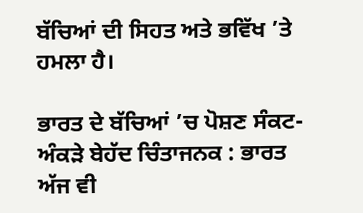ਬੱਚਿਆਂ ਦੀ ਸਿਹਤ ਅਤੇ ਭਵਿੱਖ ’ਤੇ ਹਮਲਾ ਹੈ।

ਭਾਰਤ ਦੇ ਬੱਚਿਆਂ ’ਚ ਪੋਸ਼ਣ ਸੰਕਟ-ਅੰਕੜੇ ਬੇਹੱਦ ਚਿੰਤਾਜਨਕ : ਭਾਰਤ ਅੱਜ ਵੀ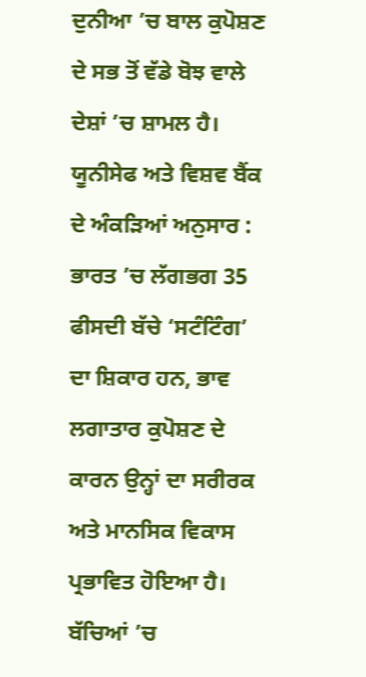ਦੁਨੀਆ ’ਚ ਬਾਲ ਕੁਪੋਸ਼ਣ ਦੇ ਸਭ ਤੋਂ ਵੱਡੇ ਬੋਝ ਵਾਲੇ ਦੇਸ਼ਾਂ ’ਚ ਸ਼ਾਮਲ ਹੈ। ਯੂਨੀਸੇਫ ਅਤੇ ਵਿਸ਼ਵ ਬੈਂਕ ਦੇ ਅੰਕੜਿਆਂ ਅਨੁਸਾਰ : ਭਾਰਤ ’ਚ ਲੱਗਭਗ 35 ਫੀਸਦੀ ਬੱਚੇ ‘ਸਟੰਟਿੰਗ’ ਦਾ ਸ਼ਿਕਾਰ ਹਨ, ਭਾਵ ਲਗਾਤਾਰ ਕੁਪੋਸ਼ਣ ਦੇ ਕਾਰਨ ਉਨ੍ਹਾਂ ਦਾ ਸਰੀਰਕ ਅਤੇ ਮਾਨਸਿਕ ਵਿਕਾਸ ਪ੍ਰਭਾਵਿਤ ਹੋਇਆ ਹੈ। ਬੱਚਿਆਂ ’ਚ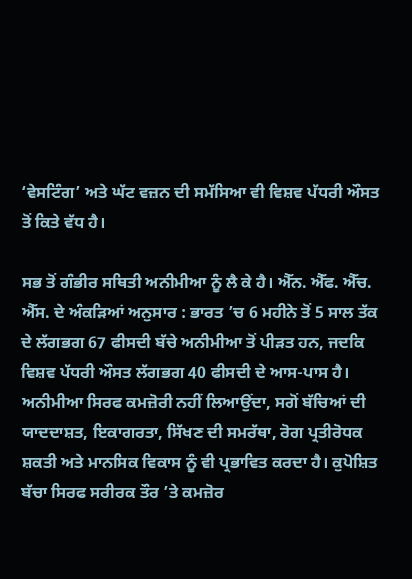‘ਵੇਸਟਿੰਗ’ ਅਤੇ ਘੱਟ ਵਜ਼ਨ ਦੀ ਸਮੱਸਿਆ ਵੀ ਵਿਸ਼ਵ ਪੱਧਰੀ ਔਸਤ ਤੋਂ ਕਿਤੇ ਵੱਧ ਹੈ।

ਸਭ ਤੋਂ ਗੰਭੀਰ ਸਥਿਤੀ ਅਨੀਮੀਆ ਨੂੰ ਲੈ ਕੇ ਹੈ। ਐੱਨ. ਐੱਫ. ਐੱਚ. ਐੱਸ. ਦੇ ਅੰਕੜਿਆਂ ਅਨੁਸਾਰ : ਭਾਰਤ ’ਚ 6 ਮਹੀਨੇ ਤੋਂ 5 ਸਾਲ ਤੱਕ ਦੇ ਲੱਗਭਗ 67 ਫੀਸਦੀ ਬੱਚੇ ਅਨੀਮੀਆ ਤੋਂ ਪੀੜਤ ਹਨ, ਜਦਕਿ ਵਿਸ਼ਵ ਪੱਧਰੀ ਔਸਤ ਲੱਗਭਗ 40 ਫੀਸਦੀ ਦੇ ਆਸ-ਪਾਸ ਹੈ। ਅਨੀਮੀਆ ਸਿਰਫ ਕਮਜ਼ੋਰੀ ਨਹੀਂ ਲਿਆਉਂਦਾ, ਸਗੋਂ ਬੱਚਿਆਂ ਦੀ ਯਾਦਦਾਸ਼ਤ, ਇਕਾਗਰਤਾ, ਸਿੱਖਣ ਦੀ ਸਮਰੱਥਾ, ਰੋਗ ਪ੍ਰਤੀਰੋਧਕ ਸ਼ਕਤੀ ਅਤੇ ਮਾਨਸਿਕ ਵਿਕਾਸ ਨੂੰ ਵੀ ਪ੍ਰਭਾਵਿਤ ਕਰਦਾ ਹੈ। ਕੁਪੋਸ਼ਿਤ ਬੱਚਾ ਸਿਰਫ ਸਰੀਰਕ ਤੌਰ ’ਤੇ ਕਮਜ਼ੋਰ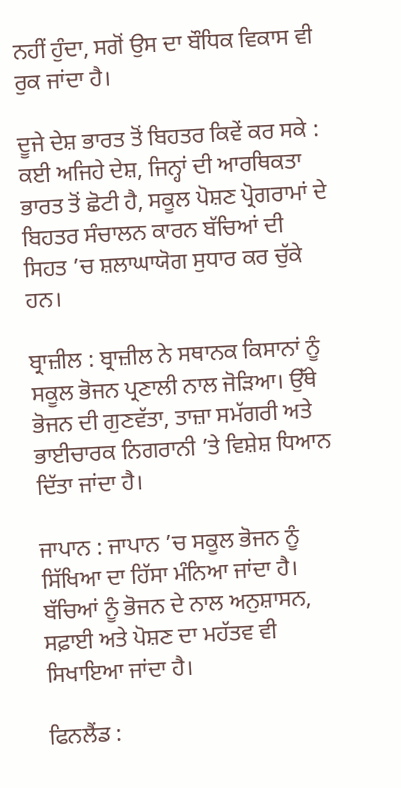ਨਹੀਂ ਹੁੰਦਾ, ਸਗੋਂ ਉਸ ਦਾ ਬੌਧਿਕ ਵਿਕਾਸ ਵੀ ਰੁਕ ਜਾਂਦਾ ਹੈ।

ਦੂਜੇ ਦੇਸ਼ ਭਾਰਤ ਤੋਂ ਬਿਹਤਰ ਕਿਵੇਂ ਕਰ ਸਕੇ : ਕਈ ਅਜਿਹੇ ਦੇਸ਼, ਜਿਨ੍ਹਾਂ ਦੀ ਆਰਥਿਕਤਾ ਭਾਰਤ ਤੋਂ ਛੋਟੀ ਹੈ, ਸਕੂਲ ਪੋਸ਼ਣ ਪ੍ਰੋਗਰਾਮਾਂ ਦੇ ਬਿਹਤਰ ਸੰਚਾਲਨ ਕਾਰਨ ਬੱਚਿਆਂ ਦੀ ਸਿਹਤ ’ਚ ਸ਼ਲਾਘਾਯੋਗ ਸੁਧਾਰ ਕਰ ਚੁੱਕੇ ਹਨ।

ਬ੍ਰਾਜ਼ੀਲ : ਬ੍ਰਾਜ਼ੀਲ ਨੇ ਸਥਾਨਕ ਕਿਸਾਨਾਂ ਨੂੰ ਸਕੂਲ ਭੋਜਨ ਪ੍ਰਣਾਲੀ ਨਾਲ ਜੋੜਿਆ। ਉੱਥੇ ਭੋਜਨ ਦੀ ਗੁਣਵੱਤਾ, ਤਾਜ਼ਾ ਸਮੱਗਰੀ ਅਤੇ ਭਾਈਚਾਰਕ ਨਿਗਰਾਨੀ ’ਤੇ ਵਿਸ਼ੇਸ਼ ਧਿਆਨ ਦਿੱਤਾ ਜਾਂਦਾ ਹੈ।

ਜਾਪਾਨ : ਜਾਪਾਨ ’ਚ ਸਕੂਲ ਭੋਜਨ ਨੂੰ ਸਿੱਖਿਆ ਦਾ ਹਿੱਸਾ ਮੰਨਿਆ ਜਾਂਦਾ ਹੈ। ਬੱਚਿਆਂ ਨੂੰ ਭੋਜਨ ਦੇ ਨਾਲ ਅਨੁਸ਼ਾਸਨ, ਸਫ਼ਾਈ ਅਤੇ ਪੋਸ਼ਣ ਦਾ ਮਹੱਤਵ ਵੀ ਸਿਖਾਇਆ ਜਾਂਦਾ ਹੈ।

ਫਿਨਲੈਂਡ :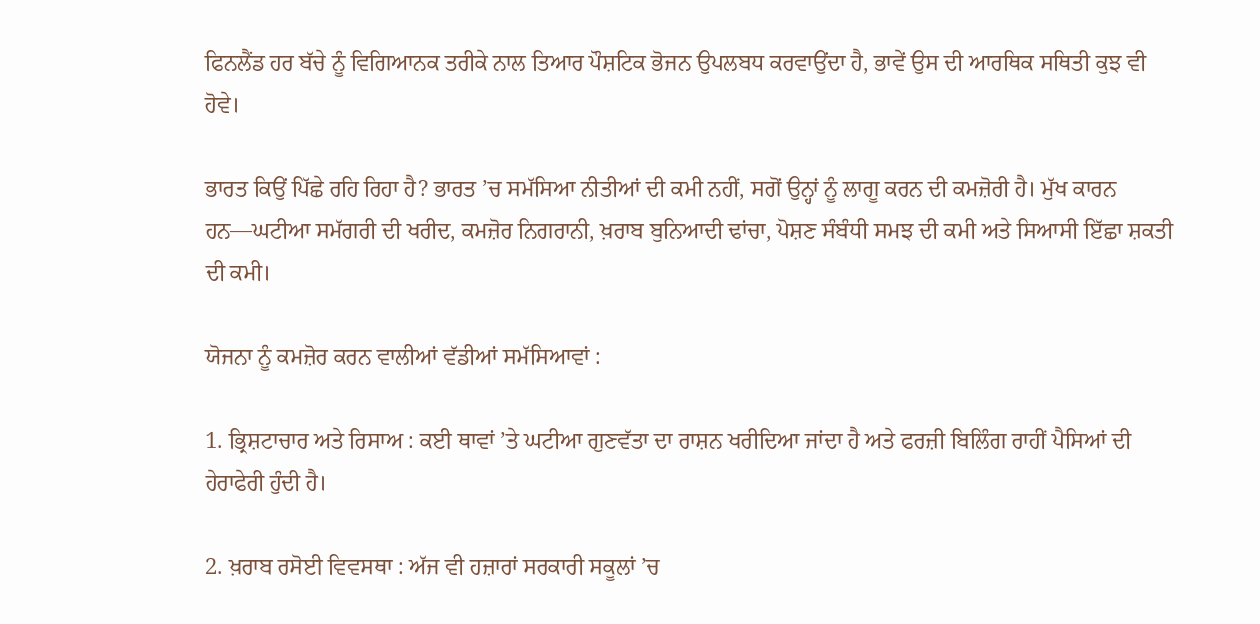ਫਿਨਲੈਂਡ ਹਰ ਬੱਚੇ ਨੂੰ ਵਿਗਿਆਨਕ ਤਰੀਕੇ ਨਾਲ ਤਿਆਰ ਪੌਸ਼ਟਿਕ ਭੋਜਨ ਉਪਲਬਧ ਕਰਵਾਉਂਦਾ ਹੈ, ਭਾਵੇਂ ਉਸ ਦੀ ਆਰਥਿਕ ਸਥਿਤੀ ਕੁਝ ਵੀ ਹੋਵੇ।

ਭਾਰਤ ਕਿਉਂ ਪਿੱਛੇ ਰਹਿ ਰਿਹਾ ਹੈ? ਭਾਰਤ ’ਚ ਸਮੱਸਿਆ ਨੀਤੀਆਂ ਦੀ ਕਮੀ ਨਹੀਂ, ਸਗੋਂ ਉਨ੍ਹਾਂ ਨੂੰ ਲਾਗੂ ਕਰਨ ਦੀ ਕਮਜ਼ੋਰੀ ਹੈ। ਮੁੱਖ ਕਾਰਨ ਹਨ—ਘਟੀਆ ਸਮੱਗਰੀ ਦੀ ਖਰੀਦ, ਕਮਜ਼ੋਰ ਨਿਗਰਾਨੀ, ਖ਼ਰਾਬ ਬੁਨਿਆਦੀ ਢਾਂਚਾ, ਪੋਸ਼ਣ ਸੰਬੰਧੀ ਸਮਝ ਦੀ ਕਮੀ ਅਤੇ ਸਿਆਸੀ ਇੱਛਾ ਸ਼ਕਤੀ ਦੀ ਕਮੀ।

ਯੋਜਨਾ ਨੂੰ ਕਮਜ਼ੋਰ ਕਰਨ ਵਾਲੀਆਂ ਵੱਡੀਆਂ ਸਮੱਸਿਆਵਾਂ :

1. ਭ੍ਰਿਸ਼ਟਾਚਾਰ ਅਤੇ ਰਿਸਾਅ : ਕਈ ਥਾਵਾਂ ’ਤੇ ਘਟੀਆ ਗੁਣਵੱਤਾ ਦਾ ਰਾਸ਼ਨ ਖਰੀਦਿਆ ਜਾਂਦਾ ਹੈ ਅਤੇ ਫਰਜ਼ੀ ਬਿਲਿੰਗ ਰਾਹੀਂ ਪੈਸਿਆਂ ਦੀ ਹੇਰਾਫੇਰੀ ਹੁੰਦੀ ਹੈ।

2. ਖ਼ਰਾਬ ਰਸੋਈ ਵਿਵਸਥਾ : ਅੱਜ ਵੀ ਹਜ਼ਾਰਾਂ ਸਰਕਾਰੀ ਸਕੂਲਾਂ ’ਚ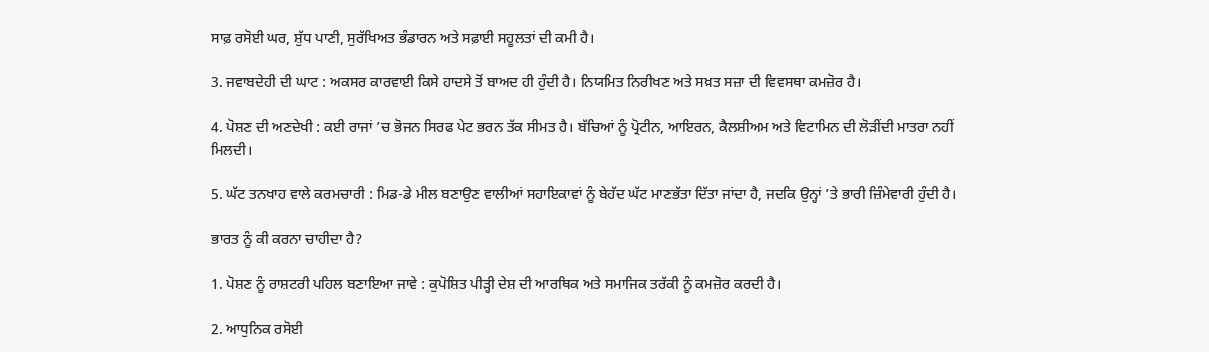ਸਾਫ਼ ਰਸੋਈ ਘਰ, ਸ਼ੁੱਧ ਪਾਣੀ, ਸੁਰੱਖਿਅਤ ਭੰਡਾਰਨ ਅਤੇ ਸਫ਼ਾਈ ਸਹੂਲਤਾਂ ਦੀ ਕਮੀ ਹੈ।

3. ਜਵਾਬਦੇਹੀ ਦੀ ਘਾਟ : ਅਕਸਰ ਕਾਰਵਾਈ ਕਿਸੇ ਹਾਦਸੇ ਤੋਂ ਬਾਅਦ ਹੀ ਹੁੰਦੀ ਹੈ। ਨਿਯਮਿਤ ਨਿਰੀਖਣ ਅਤੇ ਸਖ਼ਤ ਸਜ਼ਾ ਦੀ ਵਿਵਸਥਾ ਕਮਜ਼ੋਰ ਹੈ।

4. ਪੋਸ਼ਣ ਦੀ ਅਣਦੇਖੀ : ਕਈ ਰਾਜਾਂ ’ਚ ਭੋਜਨ ਸਿਰਫ ਪੇਟ ਭਰਨ ਤੱਕ ਸੀਮਤ ਹੈ। ਬੱਚਿਆਂ ਨੂੰ ਪ੍ਰੋਟੀਨ, ਆਇਰਨ, ਕੈਲਸ਼ੀਅਮ ਅਤੇ ਵਿਟਾਮਿਨ ਦੀ ਲੋੜੀਂਦੀ ਮਾਤਰਾ ਨਹੀਂ ਮਿਲਦੀ।

5. ਘੱਟ ਤਨਖਾਹ ਵਾਲੇ ਕਰਮਚਾਰੀ : ਮਿਡ-ਡੇ ਮੀਲ ਬਣਾਉਣ ਵਾਲੀਆਂ ਸਹਾਇਕਾਵਾਂ ਨੂੰ ਬੇਹੱਦ ਘੱਟ ਮਾਣਭੱਤਾ ਦਿੱਤਾ ਜਾਂਦਾ ਹੈ, ਜਦਕਿ ਉਨ੍ਹਾਂ ’ਤੇ ਭਾਰੀ ਜ਼ਿੰਮੇਵਾਰੀ ਹੁੰਦੀ ਹੈ।

ਭਾਰਤ ਨੂੰ ਕੀ ਕਰਨਾ ਚਾਹੀਦਾ ਹੈ?

1. ਪੋਸ਼ਣ ਨੂੰ ਰਾਸ਼ਟਰੀ ਪਹਿਲ ਬਣਾਇਆ ਜਾਵੇ : ਕੁਪੋਸ਼ਿਤ ਪੀੜ੍ਹੀ ਦੇਸ਼ ਦੀ ਆਰਥਿਕ ਅਤੇ ਸਮਾਜਿਕ ਤਰੱਕੀ ਨੂੰ ਕਮਜ਼ੋਰ ਕਰਦੀ ਹੈ।

2. ਆਧੁਨਿਕ ਰਸੋਈ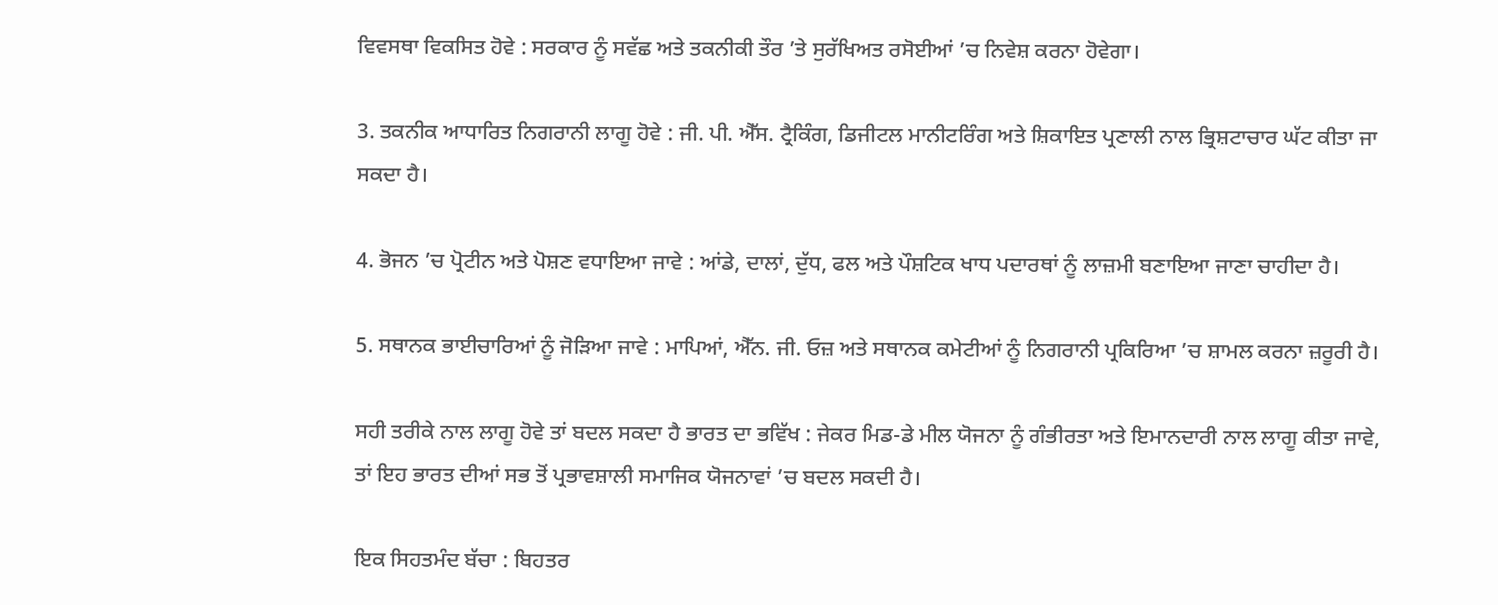ਵਿਵਸਥਾ ਵਿਕਸਿਤ ਹੋਵੇ : ਸਰਕਾਰ ਨੂੰ ਸਵੱਛ ਅਤੇ ਤਕਨੀਕੀ ਤੌਰ ’ਤੇ ਸੁਰੱਖਿਅਤ ਰਸੋਈਆਂ ’ਚ ਨਿਵੇਸ਼ ਕਰਨਾ ਹੋਵੇਗਾ।

3. ਤਕਨੀਕ ਆਧਾਰਿਤ ਨਿਗਰਾਨੀ ਲਾਗੂ ਹੋਵੇ : ਜੀ. ਪੀ. ਐੱਸ. ਟ੍ਰੈਕਿੰਗ, ਡਿਜੀਟਲ ਮਾਨੀਟਰਿੰਗ ਅਤੇ ਸ਼ਿਕਾਇਤ ਪ੍ਰਣਾਲੀ ਨਾਲ ਭ੍ਰਿਸ਼ਟਾਚਾਰ ਘੱਟ ਕੀਤਾ ਜਾ ਸਕਦਾ ਹੈ।

4. ਭੋਜਨ ’ਚ ਪ੍ਰੋਟੀਨ ਅਤੇ ਪੋਸ਼ਣ ਵਧਾਇਆ ਜਾਵੇ : ਆਂਡੇ, ਦਾਲਾਂ, ਦੁੱਧ, ਫਲ ਅਤੇ ਪੌਸ਼ਟਿਕ ਖਾਧ ਪਦਾਰਥਾਂ ਨੂੰ ਲਾਜ਼ਮੀ ਬਣਾਇਆ ਜਾਣਾ ਚਾਹੀਦਾ ਹੈ।

5. ਸਥਾਨਕ ਭਾਈਚਾਰਿਆਂ ਨੂੰ ਜੋੜਿਆ ਜਾਵੇ : ਮਾਪਿਆਂ, ਐੱਨ. ਜੀ. ਓਜ਼ ਅਤੇ ਸਥਾਨਕ ਕਮੇਟੀਆਂ ਨੂੰ ਨਿਗਰਾਨੀ ਪ੍ਰਕਿਰਿਆ ’ਚ ਸ਼ਾਮਲ ਕਰਨਾ ਜ਼ਰੂਰੀ ਹੈ।

ਸਹੀ ਤਰੀਕੇ ਨਾਲ ਲਾਗੂ ਹੋਵੇ ਤਾਂ ਬਦਲ ਸਕਦਾ ਹੈ ਭਾਰਤ ਦਾ ਭਵਿੱਖ : ਜੇਕਰ ਮਿਡ-ਡੇ ਮੀਲ ਯੋਜਨਾ ਨੂੰ ਗੰਭੀਰਤਾ ਅਤੇ ਇਮਾਨਦਾਰੀ ਨਾਲ ਲਾਗੂ ਕੀਤਾ ਜਾਵੇ, ਤਾਂ ਇਹ ਭਾਰਤ ਦੀਆਂ ਸਭ ਤੋਂ ਪ੍ਰਭਾਵਸ਼ਾਲੀ ਸਮਾਜਿਕ ਯੋਜਨਾਵਾਂ ’ਚ ਬਦਲ ਸਕਦੀ ਹੈ।

ਇਕ ਸਿਹਤਮੰਦ ਬੱਚਾ : ਬਿਹਤਰ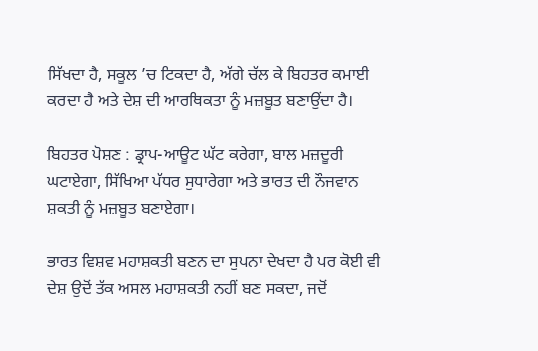ਸਿੱਖਦਾ ਹੈ, ਸਕੂਲ ’ਚ ਟਿਕਦਾ ਹੈ, ਅੱਗੇ ਚੱਲ ਕੇ ਬਿਹਤਰ ਕਮਾਈ ਕਰਦਾ ਹੈ ਅਤੇ ਦੇਸ਼ ਦੀ ਆਰਥਿਕਤਾ ਨੂੰ ਮਜ਼ਬੂਤ ਬਣਾਉਂਦਾ ਹੈ।

ਬਿਹਤਰ ਪੋਸ਼ਣ : ਡ੍ਰਾਪ-ਆਊਟ ਘੱਟ ਕਰੇਗਾ, ਬਾਲ ਮਜ਼ਦੂਰੀ ਘਟਾਏਗਾ, ਸਿੱਖਿਆ ਪੱਧਰ ਸੁਧਾਰੇਗਾ ਅਤੇ ਭਾਰਤ ਦੀ ਨੌਜਵਾਨ ਸ਼ਕਤੀ ਨੂੰ ਮਜ਼ਬੂਤ ਬਣਾਏਗਾ।

ਭਾਰਤ ਵਿਸ਼ਵ ਮਹਾਸ਼ਕਤੀ ਬਣਨ ਦਾ ਸੁਪਨਾ ਦੇਖਦਾ ਹੈ ਪਰ ਕੋਈ ਵੀ ਦੇਸ਼ ਉਦੋਂ ਤੱਕ ਅਸਲ ਮਹਾਸ਼ਕਤੀ ਨਹੀਂ ਬਣ ਸਕਦਾ, ਜਦੋਂ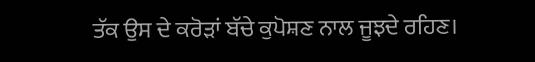ਤੱਕ ਉਸ ਦੇ ਕਰੋੜਾਂ ਬੱਚੇ ਕੁਪੋਸ਼ਣ ਨਾਲ ਜੂਝਦੇ ਰਹਿਣ।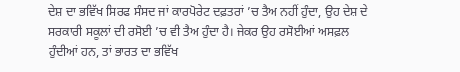ਦੇਸ਼ ਦਾ ਭਵਿੱਖ ਸਿਰਫ ਸੰਸਦ ਜਾਂ ਕਾਰਪੋਰੇਟ ਦਫ਼ਤਰਾਂ ’ਚ ਤੈਅ ਨਹੀਂ ਹੁੰਦਾ, ਉਹ ਦੇਸ਼ ਦੇ ਸਰਕਾਰੀ ਸਕੂਲਾਂ ਦੀ ਰਸੋਈ ’ਚ ਵੀ ਤੈਅ ਹੁੰਦਾ ਹੈ। ਜੇਕਰ ਉਹ ਰਸੋਈਆਂ ਅਸਫ਼ਲ ਹੁੰਦੀਆਂ ਹਨ, ਤਾਂ ਭਾਰਤ ਦਾ ਭਵਿੱਖ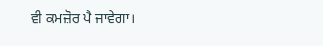ਵੀ ਕਮਜ਼ੋਰ ਪੈ ਜਾਵੇਗਾ।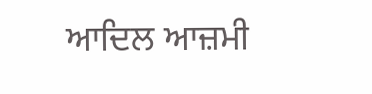ਆਦਿਲ ਆਜ਼ਮੀ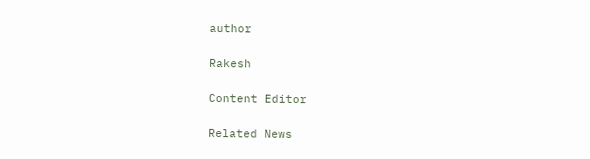author

Rakesh

Content Editor

Related News